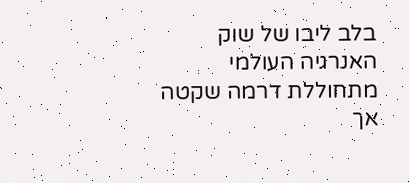בלב ליבו של שוק האנרגיה העולמי מתחוללת דרמה שקטה אך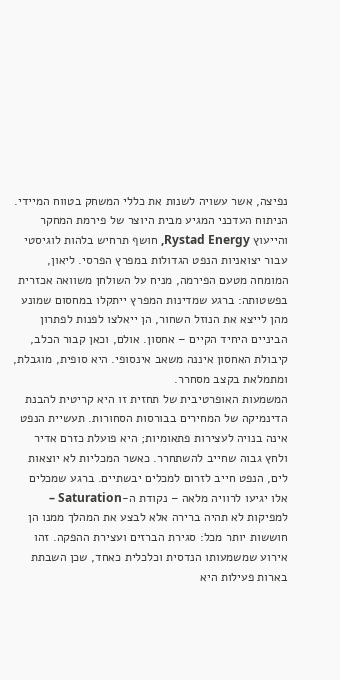נפיצה, אשר עשויה לשנות את כללי המשחק בטווח המיידי. הניתוח העדכני המגיע מבית היוצר של פירמת המחקר והייעוץ Rystad Energy, חושף תרחיש בלהות לוגיסטי עבור יצואניות הנפט הגדולות במפרץ הפרסי. ליאון, המומחה מטעם הפירמה, מניח על השולחן משוואה אכזרית בפשטותה: ברגע שמדינות המפרץ ייתקלו במחסום שמונע מהן לייצא את הנוזל השחור, הן ייאלצו לפנות לפתרון הביניים היחיד הקיים – אחסון. אולם, וכאן קבור הכלב, קיבולת האחסון איננה משאב אינסופי. היא סופית, מוגבלת, ומתמלאת בקצב מסחרר.
המשמעות האופרטיבית של תחזית זו היא קריטית להבנת הדינמיקה של המחירים בבורסות הסחורות. תעשיית הנפט אינה בנויה לעצירות פתאומיות; היא פועלת כזרם אדיר ולחץ גבוה שחייב להשתחרר. כאשר המכליות לא יוצאות לים, הנפט חייב לזרום למכלים יבשתיים. ברגע שמכלים אלו יגיעו לרוויה מלאה – נקודת ה-Saturation – למפיקות לא תהיה ברירה אלא לבצע את המהלך ממנו הן חוששות יותר מכל: סגירת הברזים ועצירת ההפקה. זהו אירוע שמשמעותו הנדסית וכלכלית כאחד, שכן השבתת בארות פעילות היא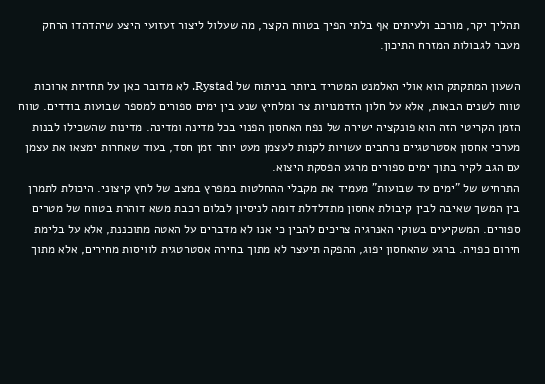תהליך יקר, מורכב ולעיתים אף בלתי הפיך בטווח הקצר, מה שעלול ליצור זעזועי היצע שיהדהדו הרחק מעבר לגבולות המזרח התיכון.

השעון המתקתק הוא אולי האלמנט המטריד ביותר בניתוח של Rystad. לא מדובר כאן על תחזיות ארוכות טווח לשנים הבאות, אלא על חלון הזדמנויות צר ומלחיץ שנע בין ימים ספורים למספר שבועות בודדים. טווח הזמן הקריטי הזה הוא פונקציה ישירה של נפח האחסון הפנוי בכל מדינה ומדינה. מדינות שהשכילו לבנות מערכי אחסון אסטרטגיים נרחבים עשויות לקנות לעצמן מעט יותר זמן חסד, בעוד שאחרות ימצאו את עצמן עם הגב לקיר בתוך ימים ספורים מרגע הפסקת היצוא.
התרחיש של "ימים עד שבועות" מעמיד את מקבלי ההחלטות במפרץ במצב של לחץ קיצוני. היכולת לתמרן בין המשך שאיבה לבין קיבולת אחסון מתדלדלת דומה לניסיון לבלום רכבת משא דוהרת בטווח של מטרים ספורים. המשקיעים בשוקי האנרגיה צריכים להבין כי אנו לא מדברים על האטה מתוכננת, אלא על בלימת חירום כפויה. ברגע שהאחסון יפוג, ההפקה תיעצר לא מתוך בחירה אסטרטגית לוויסות מחירים, אלא מתוך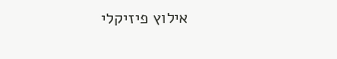אילוץ פיזיקלי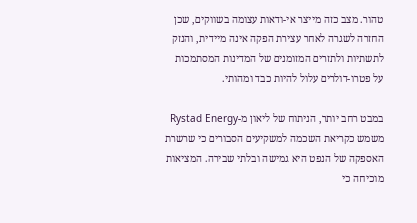טהור. מצב כזה מייצר אי-ודאות עצומה בשווקים, שכן החזרה לשגרה לאחר עצירת הפקה אינה מיידית, והנזק לתשתיות ולתזרים המזומנים של המדינות המסתמכות על פטרו-דולרים עלול להיות כבד ומהותי.

במבט רחב יותר, הניתוח של ליאון מ-Rystad Energy משמש כקריאת השכמה למשקיעים הסבורים כי שרשרת האספקה של הנפט היא גמישה ובלתי שבירה. המציאות מוכיחה כי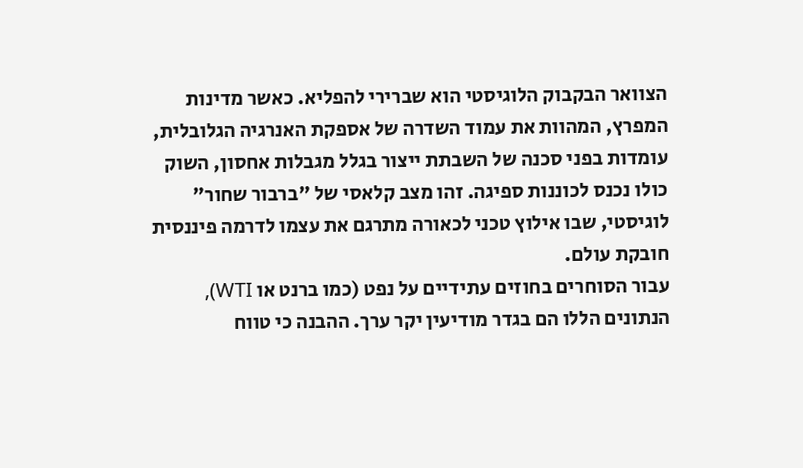הצוואר הבקבוק הלוגיסטי הוא שברירי להפליא. כאשר מדינות המפרץ, המהוות את עמוד השדרה של אספקת האנרגיה הגלובלית, עומדות בפני סכנה של השבתת ייצור בגלל מגבלות אחסון, השוק כולו נכנס לכוננות ספיגה. זהו מצב קלאסי של "ברבור שחור" לוגיסטי, שבו אילוץ טכני לכאורה מתרגם את עצמו לדרמה פיננסית חובקת עולם.
עבור הסוחרים בחוזים עתידיים על נפט (כמו ברנט או WTI), הנתונים הללו הם בגדר מודיעין יקר ערך. ההבנה כי טווח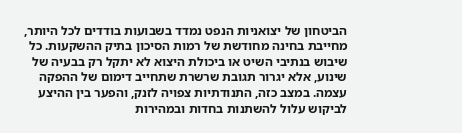הביטחון של יצואניות הנפט נמדד בשבועות בודדים לכל היותר, מחייבת בחינה מחודשת של רמות הסיכון בתיק ההשקעות. כל שיבוש בנתיבי השיט או ביכולת היצוא לא יתקל רק בבעיה של שינוע, אלא יגרור תגובת שרשרת שתחייב דימום של ההפקה עצמה. במצב כזה, התנודתיות צפויה לזנק, והפער בין ההיצע לביקוש עלול להשתנות בחדות ובמהירות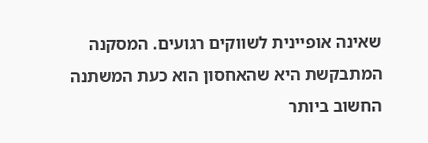שאינה אופיינית לשווקים רגועים. המסקנה המתבקשת היא שהאחסון הוא כעת המשתנה החשוב ביותר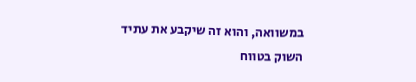במשוואה, והוא זה שיקבע את עתיד השוק בטווח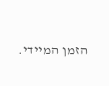הזמן המיידי.